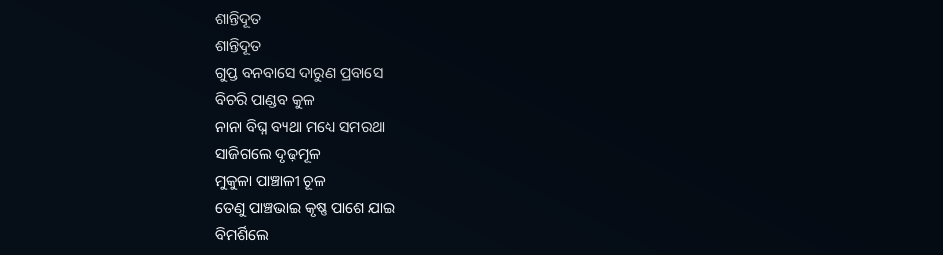ଶାନ୍ତିଦୂତ
ଶାନ୍ତିଦୂତ
ଗୁପ୍ତ ବନବାସେ ଦାରୁଣ ପ୍ରବାସେ
ବିଚରି ପାଣ୍ଡବ କୁଳ
ନାନା ବିଘ୍ନ ବ୍ୟଥା ମଧ୍ୟେ ସମରଥା
ସାଜିଗଲେ ଦୃଢ଼ମୂଳ
ମୁକୁଳା ପାଞ୍ଚାଳୀ ଚୂଳ
ତେଣୁ ପାଞ୍ଚଭାଇ କୃଷ୍ଣ ପାଶେ ଯାଇ
ବିମର୍ଶିଲେ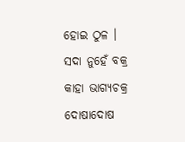ହୋଇ ଠୁଳ ।
ସଦା ନୁହେଁ ବକ୍ର କାହା ଭାଗ୍ୟଚକ୍ର
ଦୋଷାଦୋଷ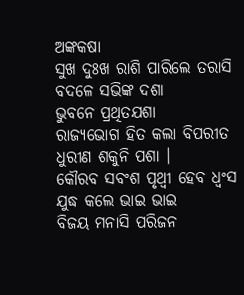ଅଙ୍କକଷା
ସୁଖ ଦୁଃଖ ରାଶି ପାରିଲେ ତରାସି
ବଦଳେ ସଭିଙ୍କ ଦଶା
ଭୁବନେ ପ୍ରଥିତଯଶା
ରାଜ୍ୟଭୋଗ ହିତ କଲା ବିପରୀତ
ଧୁରୀଣ ଶକୁନି ପଶା ।
କୌରବ ସବଂଶ ପୃଥ୍ଵୀ ହେବ ଧ୍ବଂସ
ଯୁଦ୍ଧ କଲେ ଭାଇ ଭାଇ
ବିଜୟ ମନାସି ପରିଜନ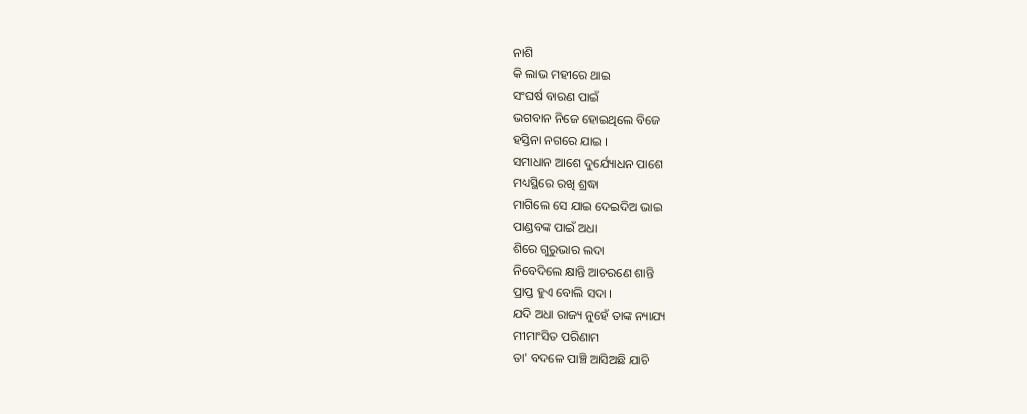ନାଶି
କି ଲାଭ ମହୀରେ ଥାଇ
ସଂଘର୍ଷ ବାରଣ ପାଇଁ
ଭଗବାନ ନିଜେ ହୋଇଥିଲେ ବିଜେ
ହସ୍ତିନା ନଗରେ ଯାଇ ।
ସମାଧାନ ଆଶେ ଦୁର୍ଯ୍ୟୋଧନ ପାଶେ
ମଧ୍ୟସ୍ଥିରେ ରଖି ଶ୍ରଦ୍ଧା
ମାଗିଲେ ସେ ଯାଇ ଦେଇଦିଅ ଭାଇ
ପାଣ୍ଡବଙ୍କ ପାଇଁ ଅଧା
ଶିରେ ଗୁରୁଭାର ଲଦା
ନିବେଦିଲେ କ୍ଷାନ୍ତି ଆଚରଣେ ଶାନ୍ତି
ପ୍ରାପ୍ତ ହୁଏ ବୋଲି ସଦା ।
ଯଦି ଅଧା ରାଜ୍ୟ ନୁହେଁ ତାଙ୍କ ନ୍ୟାଯ୍ୟ
ମୀମାଂସିତ ପରିଣାମ
ତା' ବଦଳେ ପାଞ୍ଚି ଆସିଅଛି ଯାଚି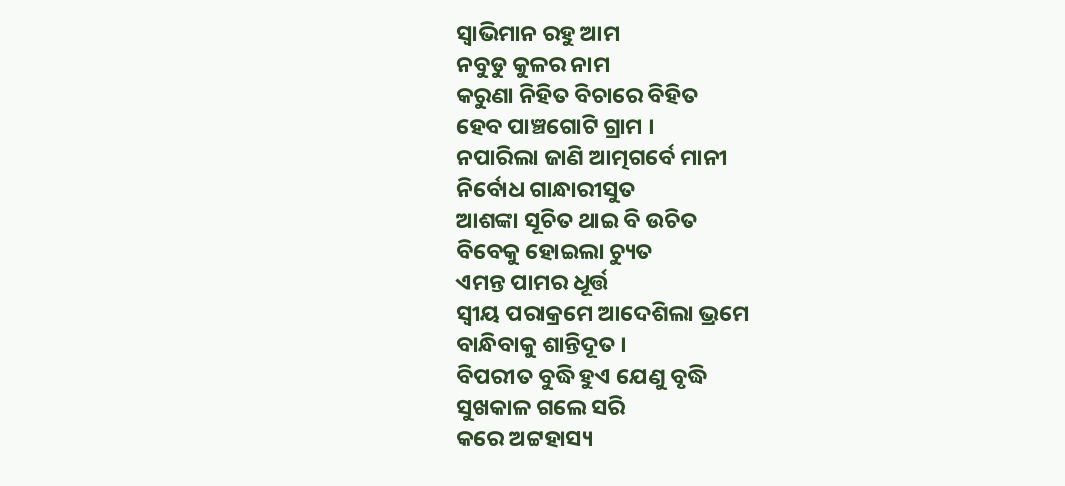ସ୍ବାଭିମାନ ରହୁ ଆମ
ନବୁଡୁ କୁଳର ନାମ
କରୁଣା ନିହିତ ବିଚାରେ ବିହିତ
ହେବ ପାଞ୍ଚଗୋଟି ଗ୍ରାମ ।
ନପାରିଲା ଜାଣି ଆତ୍ମଗର୍ବେ ମାନୀ
ନିର୍ବୋଧ ଗାନ୍ଧାରୀସୁତ
ଆଶଙ୍କା ସୂଚିତ ଥାଇ ବି ଉଚିତ
ବିବେକୁ ହୋଇଲା ଚ୍ୟୁତ
ଏମନ୍ତ ପାମର ଧୂର୍ତ୍ତ
ସ୍ବୀୟ ପରାକ୍ରମେ ଆଦେଶିଲା ଭ୍ରମେ
ବାନ୍ଧିବାକୁ ଶାନ୍ତିଦୂତ ।
ବିପରୀତ ବୁଦ୍ଧି ହୁଏ ଯେଣୁ ବୃଦ୍ଧି
ସୁଖକାଳ ଗଲେ ସରି
କରେ ଅଟ୍ଟହାସ୍ୟ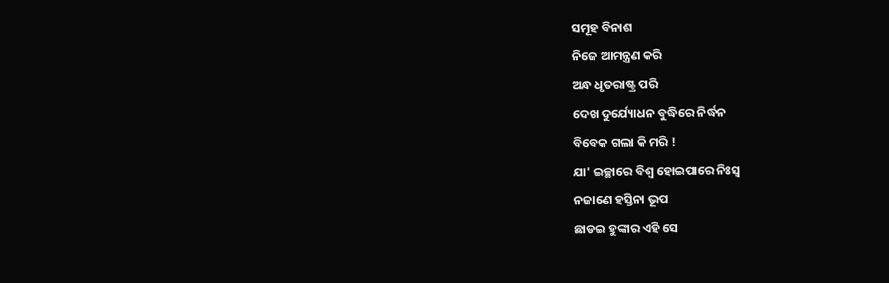ସମୂହ ବିନାଶ
ନିଜେ ଆମନ୍ତ୍ରଣ କରି
ଅନ୍ଧ ଧୃତରାଷ୍ଟ୍ର ପରି
ଦେଖ ଦୁର୍ଯ୍ୟୋଧନ ବୁଦ୍ଧିରେ ନିର୍ଦ୍ଧନ
ବିବେକ ଗଲା କି ମରି !
ଯା' ଇଚ୍ଛାରେ ବିଶ୍ବ ହୋଇପାରେ ନିଃସ୍ବ
ନଜାଣେ ହସ୍ତିନା ଭୂପ
ଛାଡଇ ହୁଙ୍କାର ଏହି ସେ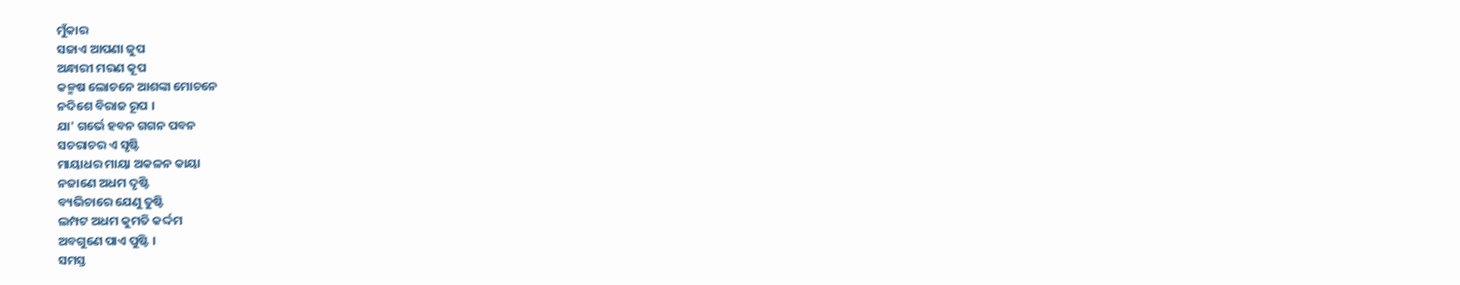ମୁଁକାର
ସଜାଏ ଆପଣା ଜୁପ
ଅନ୍ଧାରୀ ମରଣ କୂପ
କଳ୍ମଷ ଲୋଚନେ ଆଶଙ୍କା ମୋଚନେ
ନଦିଶେ ବିରାଜ ରୂପ ।
ଯା' ଗର୍ଭେ ହବନ ଗଗନ ପବନ
ସଚରାଚର ଏ ସୃଷ୍ଟି
ମାୟାଧର ମାୟା ଅକଳନ କାୟା
ନଜାଣେ ଅଧମ ଦୃଷ୍ଟି
ବ୍ୟଭିଚାରେ ଯେଣୁ ତୁଷ୍ଟି
ଲମ୍ପଟ ଅଧମ କୁମତି କର୍ଦ୍ଦମ
ଅବଗୁଣେ ପାଏ ପୁଷ୍ଟି ।
ସମସ୍ତ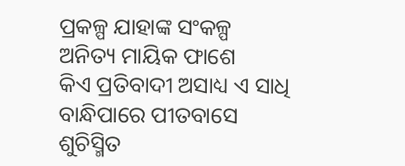ପ୍ରକଳ୍ପ ଯାହାଙ୍କ ସଂକଳ୍ପ
ଅନିତ୍ୟ ମାୟିକ ଫାଶେ
କିଏ ପ୍ରତିବାଦୀ ଅସାଧ୍ୟ ଏ ସାଧି
ବାନ୍ଧିପାରେ ପୀତବାସେ
ଶୁଚିସ୍ମିତ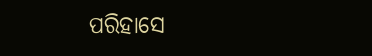ପରିହାସେ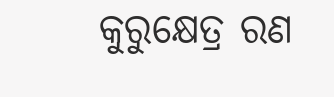କୁରୁକ୍ଷେତ୍ର ରଣ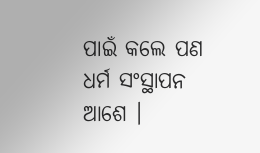ପାଇଁ କଲେ ପଣ
ଧର୍ମ ସଂସ୍ଥାପନ ଆଶେ ।